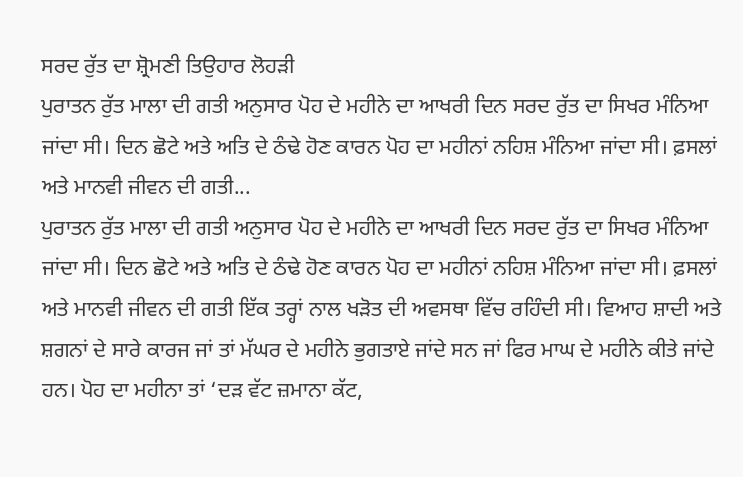ਸਰਦ ਰੁੱਤ ਦਾ ਸ਼੍ਰੋਮਣੀ ਤਿਉਹਾਰ ਲੋਹੜੀ
ਪੁਰਾਤਨ ਰੁੱਤ ਮਾਲਾ ਦੀ ਗਤੀ ਅਨੁਸਾਰ ਪੋਹ ਦੇ ਮਹੀਨੇ ਦਾ ਆਖਰੀ ਦਿਨ ਸਰਦ ਰੁੱਤ ਦਾ ਸਿਖਰ ਮੰਨਿਆ ਜਾਂਦਾ ਸੀ। ਦਿਨ ਛੋਟੇ ਅਤੇ ਅਤਿ ਦੇ ਠੰਢੇ ਹੋਣ ਕਾਰਨ ਪੋਹ ਦਾ ਮਹੀਨਾਂ ਨਹਿਸ਼ ਮੰਨਿਆ ਜਾਂਦਾ ਸੀ। ਫ਼ਸਲਾਂ ਅਤੇ ਮਾਨਵੀ ਜੀਵਨ ਦੀ ਗਤੀ...
ਪੁਰਾਤਨ ਰੁੱਤ ਮਾਲਾ ਦੀ ਗਤੀ ਅਨੁਸਾਰ ਪੋਹ ਦੇ ਮਹੀਨੇ ਦਾ ਆਖਰੀ ਦਿਨ ਸਰਦ ਰੁੱਤ ਦਾ ਸਿਖਰ ਮੰਨਿਆ ਜਾਂਦਾ ਸੀ। ਦਿਨ ਛੋਟੇ ਅਤੇ ਅਤਿ ਦੇ ਠੰਢੇ ਹੋਣ ਕਾਰਨ ਪੋਹ ਦਾ ਮਹੀਨਾਂ ਨਹਿਸ਼ ਮੰਨਿਆ ਜਾਂਦਾ ਸੀ। ਫ਼ਸਲਾਂ ਅਤੇ ਮਾਨਵੀ ਜੀਵਨ ਦੀ ਗਤੀ ਇੱਕ ਤਰ੍ਹਾਂ ਨਾਲ ਖੜੋਤ ਦੀ ਅਵਸਥਾ ਵਿੱਚ ਰਹਿੰਦੀ ਸੀ। ਵਿਆਹ ਸ਼ਾਦੀ ਅਤੇ ਸ਼ਗਨਾਂ ਦੇ ਸਾਰੇ ਕਾਰਜ ਜਾਂ ਤਾਂ ਮੱਘਰ ਦੇ ਮਹੀਨੇ ਭੁਗਤਾਏ ਜਾਂਦੇ ਸਨ ਜਾਂ ਫਿਰ ਮਾਘ ਦੇ ਮਹੀਨੇ ਕੀਤੇ ਜਾਂਦੇ ਹਨ। ਪੋਹ ਦਾ ਮਹੀਨਾ ਤਾਂ ‘ਦੜ ਵੱਟ ਜ਼ਮਾਨਾ ਕੱਟ,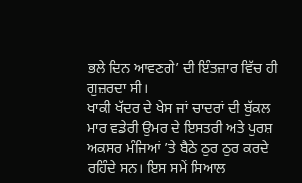ਭਲੇ ਦਿਨ ਆਵਣਗੇ’ ਦੀ ਇੰਤਜ਼ਾਰ ਵਿੱਚ ਹੀ ਗੁਜ਼ਰਦਾ ਸੀ।
ਖਾਕੀ ਖੱਦਰ ਦੇ ਖੇਸ ਜਾਂ ਚਾਦਰਾਂ ਦੀ ਬੁੱਕਲ ਮਾਰ ਵਡੇਰੀ ਉਮਰ ਦੇ ਇਸਤਰੀ ਅਤੇ ਪੁਰਸ਼ ਅਕਸਰ ਮੰਜਿਆਂ ’ਤੇ ਬੈਠੇ ਠੁਰ ਠੁਰ ਕਰਦੇ ਰਹਿੰਦੇ ਸਨ। ਇਸ ਸਮੇਂ ਸਿਆਲ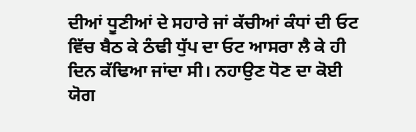ਦੀਆਂ ਧੂਣੀਆਂ ਦੇ ਸਹਾਰੇ ਜਾਂ ਕੱਚੀਆਂ ਕੰਧਾਂ ਦੀ ਓਟ ਵਿੱਚ ਬੈਠ ਕੇ ਠੰਢੀ ਧੁੱਪ ਦਾ ਓਟ ਆਸਰਾ ਲੈ ਕੇ ਹੀ ਦਿਨ ਕੱਢਿਆ ਜਾਂਦਾ ਸੀ। ਨਹਾਉਣ ਧੋਣ ਦਾ ਕੋਈ ਯੋਗ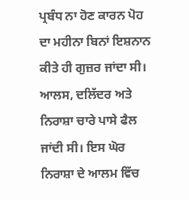ਪ੍ਰਬੰਧ ਨਾ ਹੋਣ ਕਾਰਨ ਪੋਹ ਦਾ ਮਹੀਨਾ ਬਿਨਾਂ ਇਸ਼ਨਾਨ ਕੀਤੇ ਹੀ ਗੁਜ਼ਰ ਜਾਂਦਾ ਸੀ। ਆਲਸ, ਦਲਿੱਦਰ ਅਤੇ ਨਿਰਾਸ਼ਾ ਚਾਰੇ ਪਾਸੇ ਫੈਲ ਜਾਂਦੀ ਸੀ। ਇਸ ਘੋਰ ਨਿਰਾਸ਼ਾ ਦੇ ਆਲਮ ਵਿੱਚ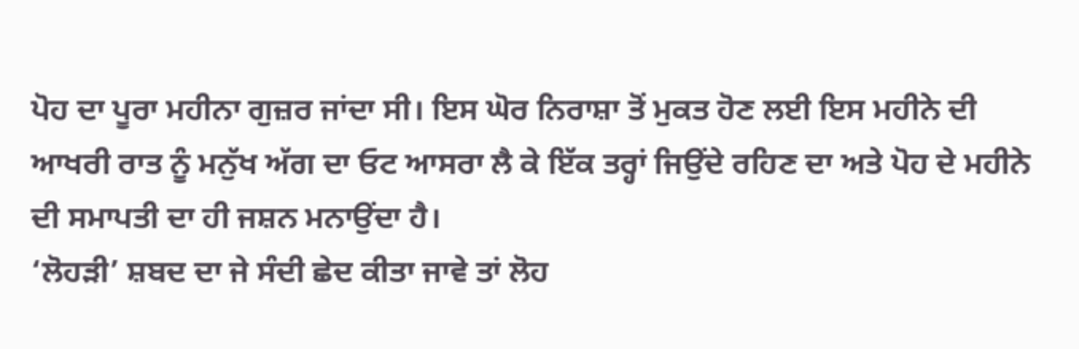ਪੋਹ ਦਾ ਪੂਰਾ ਮਹੀਨਾ ਗੁਜ਼ਰ ਜਾਂਦਾ ਸੀ। ਇਸ ਘੋਰ ਨਿਰਾਸ਼ਾ ਤੋਂ ਮੁਕਤ ਹੋਣ ਲਈ ਇਸ ਮਹੀਨੇ ਦੀ ਆਖਰੀ ਰਾਤ ਨੂੰ ਮਨੁੱਖ ਅੱਗ ਦਾ ਓਟ ਆਸਰਾ ਲੈ ਕੇ ਇੱਕ ਤਰ੍ਹਾਂ ਜਿਉਂਦੇ ਰਹਿਣ ਦਾ ਅਤੇ ਪੋਹ ਦੇ ਮਹੀਨੇ ਦੀ ਸਮਾਪਤੀ ਦਾ ਹੀ ਜਸ਼ਨ ਮਨਾਉਂਦਾ ਹੈ।
‘ਲੋਹੜੀ’ ਸ਼ਬਦ ਦਾ ਜੇ ਸੰਦੀ ਛੇਦ ਕੀਤਾ ਜਾਵੇ ਤਾਂ ਲੋਹ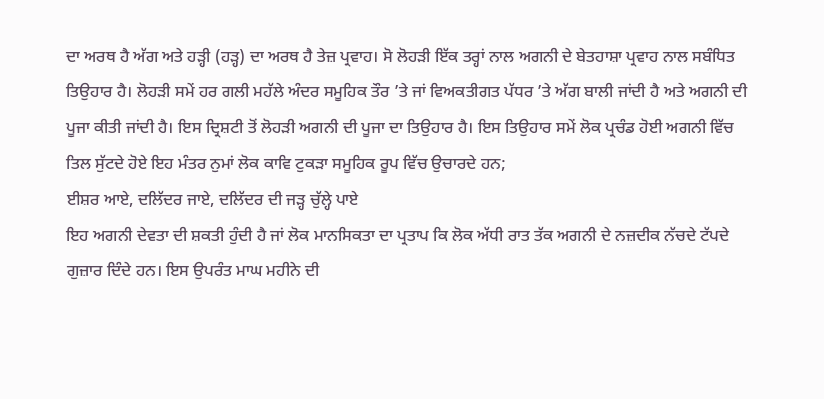ਦਾ ਅਰਥ ਹੈ ਅੱਗ ਅਤੇ ਹੜ੍ਹੀ (ਹੜ੍ਹ) ਦਾ ਅਰਥ ਹੈ ਤੇਜ਼ ਪ੍ਰਵਾਹ। ਸੋ ਲੋਹੜੀ ਇੱਕ ਤਰ੍ਹਾਂ ਨਾਲ ਅਗਨੀ ਦੇ ਬੇਤਹਾਸ਼ਾ ਪ੍ਰਵਾਹ ਨਾਲ ਸਬੰਧਿਤ ਤਿਉਹਾਰ ਹੈ। ਲੋਹੜੀ ਸਮੇਂ ਹਰ ਗਲੀ ਮਹੱਲੇ ਅੰਦਰ ਸਮੂਹਿਕ ਤੌਰ ’ਤੇ ਜਾਂ ਵਿਅਕਤੀਗਤ ਪੱਧਰ ’ਤੇ ਅੱਗ ਬਾਲੀ ਜਾਂਦੀ ਹੈ ਅਤੇ ਅਗਨੀ ਦੀ ਪੂਜਾ ਕੀਤੀ ਜਾਂਦੀ ਹੈ। ਇਸ ਦ੍ਰਿਸ਼ਟੀ ਤੋਂ ਲੋਹੜੀ ਅਗਨੀ ਦੀ ਪੂਜਾ ਦਾ ਤਿਉਹਾਰ ਹੈ। ਇਸ ਤਿਉਹਾਰ ਸਮੇਂ ਲੋਕ ਪ੍ਰਚੰਡ ਹੋਈ ਅਗਨੀ ਵਿੱਚ ਤਿਲ ਸੁੱਟਦੇ ਹੋਏ ਇਹ ਮੰਤਰ ਨੁਮਾਂ ਲੋਕ ਕਾਵਿ ਟੁਕੜਾ ਸਮੂਹਿਕ ਰੂਪ ਵਿੱਚ ਉਚਾਰਦੇ ਹਨ;
ਈਸ਼ਰ ਆਏ, ਦਲਿੱਦਰ ਜਾਏ, ਦਲਿੱਦਰ ਦੀ ਜੜ੍ਹ ਚੁੱਲ੍ਹੇ ਪਾਏ
ਇਹ ਅਗਨੀ ਦੇਵਤਾ ਦੀ ਸ਼ਕਤੀ ਹੁੰਦੀ ਹੈ ਜਾਂ ਲੋਕ ਮਾਨਸਿਕਤਾ ਦਾ ਪ੍ਰਤਾਪ ਕਿ ਲੋਕ ਅੱਧੀ ਰਾਤ ਤੱਕ ਅਗਨੀ ਦੇ ਨਜ਼ਦੀਕ ਨੱਚਦੇ ਟੱਪਦੇ ਗੁਜ਼ਾਰ ਦਿੰਦੇ ਹਨ। ਇਸ ਉਪਰੰਤ ਮਾਘ ਮਹੀਨੇ ਦੀ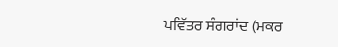ਪਵਿੱਤਰ ਸੰਗਰਾਂਦ (ਮਕਰ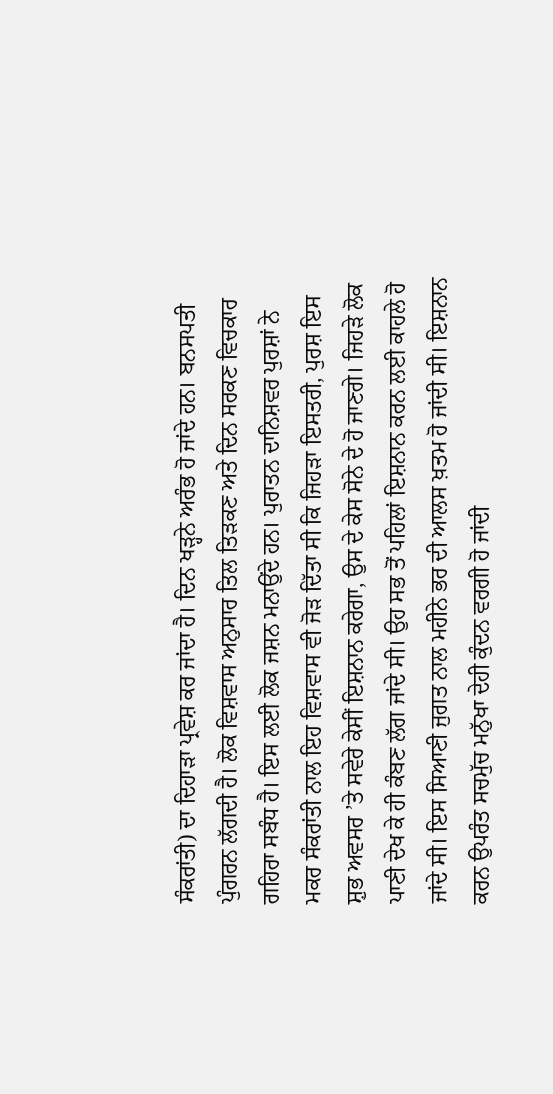ਸੰਕਰਾਂਤੀ) ਦਾ ਦਿਹਾੜਾ ਪ੍ਰਵੇਸ਼ ਕਰ ਜਾਂਦਾ ਹੈ। ਦਿਨ ਖੜ੍ਹਨੇ ਅਰੰਭ ਹੋ ਜਾਂਦੇ ਹਨ। ਬਨਸਪਤੀ ਪੁੰਗਰਨ ਲੱਗਦੀ ਹੈ। ਲੋਕ ਵਿਸ਼ਵਾਸ ਅਨੁਸਾਰ ਤਿਲ ਤਿੜਕਣ ਅਤੇ ਦਿਨ ਸਰਕਣ ਵਿਚਕਾਰ ਗਹਿਰਾ ਸਬੰਧ ਹੈ। ਇਸ ਲਈ ਲੋਕ ਜਸ਼ਨ ਮਨਾਉਂਦੇ ਹਨ। ਪੁਰਾਤਨ ਦਾਨਿਸ਼ਵਰ ਪੁਰਸ਼ਾਂ ਨੇ ਮਕਰ ਸੰਕਰਾਂਤੀ ਨਾਲ ਇਹ ਵਿਸ਼ਵਾਸ ਵੀ ਜੋੜ ਦਿੱਤਾ ਸੀ ਕਿ ਜਿਹੜਾ ਇਸਤਰੀ, ਪੁਰਸ਼ ਇਸ ਸ਼ੁਭ ਅਵਸਰ ’ਤੇ ਸਵੇਰੇ ਕੇਸੀਂ ਇਸ਼ਨਾਨ ਕਰੇਗਾ, ਉਸ ਦੇ ਕੇਸ ਸੋਨੇ ਦੇ ਹੋ ਜਾਣਗੇ। ਜਿਹੜੇ ਲੋਕ ਪਾਣੀ ਦੇਖ ਕੇ ਹੀ ਕੰਬਣ ਲੱਗ ਜਾਂਦੇ ਸੀ। ਉਹ ਸਭ ਤੋਂ ਪਹਿਲਾਂ ਇਸ਼ਨਾਨ ਕਰਨ ਲਈ ਕਾਹਲੇ ਹੋ ਜਾਂਦੇ ਸੀ। ਇਸ ਸਿਆਣੀ ਜੁਗਤ ਨਾਲ ਮਹੀਨੇ ਭਰ ਦੀ ਆਲਸ ਖ਼ਤਮ ਹੋ ਜਾਂਦੀ ਸੀ। ਇਸ਼ਨਾਨ ਕਰਨ ਉਪਰੰਤ ਸਚਮੁੱਚ ਮਨੁੱਖਾ ਦੇਹੀ ਕੁੰਦਨ ਵਰਗੀ ਹੋ ਜਾਂਦੀ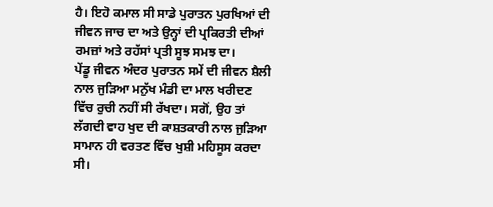ਹੈ। ਇਹੋ ਕਮਾਲ ਸੀ ਸਾਡੇ ਪੁਰਾਤਨ ਪੁਰਖਿਆਂ ਦੀ ਜੀਵਨ ਜਾਚ ਦਾ ਅਤੇ ਉਨ੍ਹਾਂ ਦੀ ਪ੍ਰਕਿਰਤੀ ਦੀਆਂ ਰਮਜ਼ਾਂ ਅਤੇ ਰਹੱਸਾਂ ਪ੍ਰਤੀ ਸੂਝ ਸਮਝ ਦਾ।
ਪੇਂਡੂ ਜੀਵਨ ਅੰਦਰ ਪੁਰਾਤਨ ਸਮੇਂ ਦੀ ਜੀਵਨ ਸ਼ੈਲੀ ਨਾਲ ਜੁੜਿਆ ਮਨੁੱਖ ਮੰਡੀ ਦਾ ਮਾਲ ਖਰੀਦਣ ਵਿੱਚ ਰੁਚੀ ਨਹੀਂ ਸੀ ਰੱਖਦਾ। ਸਗੋਂ, ਉਹ ਤਾਂ ਲੱਗਦੀ ਵਾਹ ਖੁਦ ਦੀ ਕਾਸ਼ਤਕਾਰੀ ਨਾਲ ਜੁੜਿਆ ਸਾਮਾਨ ਹੀ ਵਰਤਣ ਵਿੱਚ ਖੁਸ਼ੀ ਮਹਿਸੂਸ ਕਰਦਾ ਸੀ।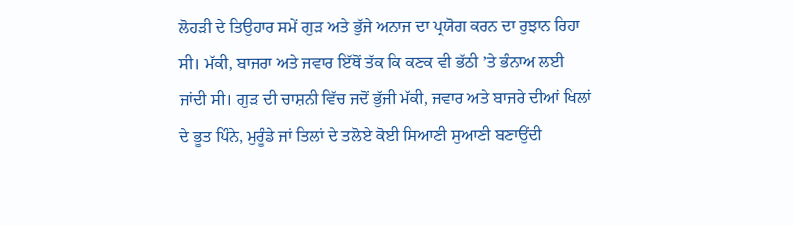ਲੋਹੜੀ ਦੇ ਤਿਉਹਾਰ ਸਮੇਂ ਗੁੜ ਅਤੇ ਭੁੱਜੇ ਅਨਾਜ ਦਾ ਪ੍ਰਯੋਗ ਕਰਨ ਦਾ ਰੁਝਾਨ ਰਿਹਾ ਸੀ। ਮੱਕੀ, ਬਾਜਰਾ ਅਤੇ ਜਵਾਰ ਇੱਥੋਂ ਤੱਕ ਕਿ ਕਣਕ ਵੀ ਭੱਠੀ ’ਤੇ ਭੰਨਾਅ ਲਈ ਜਾਂਦੀ ਸੀ। ਗੁੜ ਦੀ ਚਾਸ਼ਨੀ ਵਿੱਚ ਜਦੋਂ ਭੁੱਜੀ ਮੱਕੀ, ਜਵਾਰ ਅਤੇ ਬਾਜਰੇ ਦੀਆਂ ਖਿਲਾਂ ਦੇ ਭੂਤ ਪਿੰਨੇ, ਮੁਰੂੰਡੇ ਜਾਂ ਤਿਲਾਂ ਦੇ ਤਲੋਏ ਕੋਈ ਸਿਆਣੀ ਸੁਆਣੀ ਬਣਾਉਂਦੀ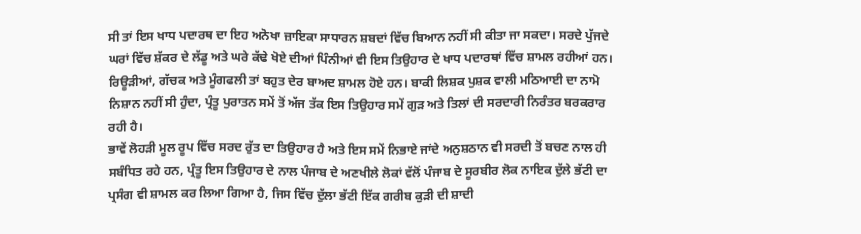ਸੀ ਤਾਂ ਇਸ ਖਾਧ ਪਦਾਰਥ ਦਾ ਇਹ ਅਨੋਖਾ ਜ਼ਾਇਕਾ ਸਾਧਾਰਨ ਸ਼ਬਦਾਂ ਵਿੱਚ ਬਿਆਨ ਨਹੀਂ ਸੀ ਕੀਤਾ ਜਾ ਸਕਦਾ। ਸਰਦੇ ਪੁੱਜਦੇ ਘਰਾਂ ਵਿੱਚ ਸ਼ੱਕਰ ਦੇ ਲੱਡੂ ਅਤੇ ਘਰੇ ਕੱਢੇ ਖੋਏ ਦੀਆਂ ਪਿੰਨੀਆਂ ਵੀ ਇਸ ਤਿਉਹਾਰ ਦੇ ਖਾਧ ਪਦਾਰਥਾਂ ਵਿੱਚ ਸ਼ਾਮਲ ਰਹੀਆਂ ਹਨ। ਰਿਊੜੀਆਂ, ਗੱਚਕ ਅਤੇ ਮੂੰਗਫਲੀ ਤਾਂ ਬਹੁਤ ਦੇਰ ਬਾਅਦ ਸ਼ਾਮਲ ਹੋਏ ਹਨ। ਬਾਕੀ ਲਿਸ਼ਕ ਪੁਸ਼ਕ ਵਾਲੀ ਮਠਿਆਈ ਦਾ ਨਾਮੋ ਨਿਸ਼ਾਨ ਨਹੀਂ ਸੀ ਹੁੰਦਾ, ਪ੍ਰੰਤੂ ਪੁਰਾਤਨ ਸਮੇਂ ਤੋਂ ਅੱਜ ਤੱਕ ਇਸ ਤਿਉਹਾਰ ਸਮੇਂ ਗੁੜ ਅਤੇ ਤਿਲਾਂ ਦੀ ਸਰਦਾਰੀ ਨਿਰੰਤਰ ਬਰਕਰਾਰ ਰਹੀ ਹੈ।
ਭਾਵੇਂ ਲੋਹੜੀ ਮੂਲ ਰੂਪ ਵਿੱਚ ਸਰਦ ਰੁੱਤ ਦਾ ਤਿਉਹਾਰ ਹੈ ਅਤੇ ਇਸ ਸਮੇਂ ਨਿਭਾਏ ਜਾਂਦੇ ਅਨੁਸ਼ਠਾਨ ਵੀ ਸਰਦੀ ਤੋਂ ਬਚਣ ਨਾਲ ਹੀ ਸਬੰਧਿਤ ਰਹੇ ਹਨ, ਪ੍ਰੰਤੂ ਇਸ ਤਿਉਹਾਰ ਦੇ ਨਾਲ ਪੰਜਾਬ ਦੇ ਅਣਖੀਲੇ ਲੋਕਾਂ ਵੱਲੋਂ ਪੰਜਾਬ ਦੇ ਸੂਰਬੀਰ ਲੋਕ ਨਾਇਕ ਦੁੱਲੇ ਭੱਟੀ ਦਾ ਪ੍ਰਸੰਗ ਵੀ ਸ਼ਾਮਲ ਕਰ ਲਿਆ ਗਿਆ ਹੈ, ਜਿਸ ਵਿੱਚ ਦੁੱਲਾ ਭੱਟੀ ਇੱਕ ਗਰੀਬ ਕੁੜੀ ਦੀ ਸ਼ਾਦੀ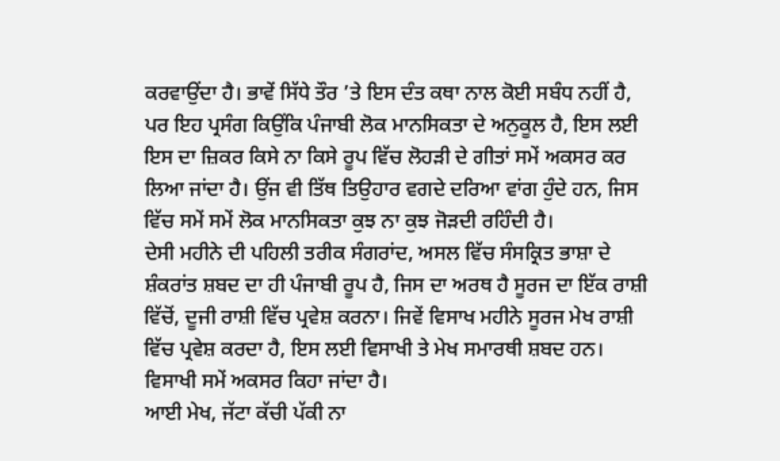ਕਰਵਾਉਂਦਾ ਹੈ। ਭਾਵੇਂ ਸਿੱਧੇ ਤੌਰ ’ਤੇ ਇਸ ਦੰਤ ਕਥਾ ਨਾਲ ਕੋਈ ਸਬੰਧ ਨਹੀਂ ਹੈ, ਪਰ ਇਹ ਪ੍ਰਸੰਗ ਕਿਉਂਕਿ ਪੰਜਾਬੀ ਲੋਕ ਮਾਨਸਿਕਤਾ ਦੇ ਅਨੁਕੂਲ ਹੈ, ਇਸ ਲਈ ਇਸ ਦਾ ਜ਼ਿਕਰ ਕਿਸੇ ਨਾ ਕਿਸੇ ਰੂਪ ਵਿੱਚ ਲੋਹੜੀ ਦੇ ਗੀਤਾਂ ਸਮੇਂ ਅਕਸਰ ਕਰ ਲਿਆ ਜਾਂਦਾ ਹੈ। ਉਂਜ ਵੀ ਤਿੱਥ ਤਿਉਹਾਰ ਵਗਦੇ ਦਰਿਆ ਵਾਂਗ ਹੁੰਦੇ ਹਨ, ਜਿਸ ਵਿੱਚ ਸਮੇਂ ਸਮੇਂ ਲੋਕ ਮਾਨਸਿਕਤਾ ਕੁਝ ਨਾ ਕੁਝ ਜੋੜਦੀ ਰਹਿੰਦੀ ਹੈ।
ਦੇਸੀ ਮਹੀਨੇ ਦੀ ਪਹਿਲੀ ਤਰੀਕ ਸੰਗਰਾਂਦ, ਅਸਲ ਵਿੱਚ ਸੰਸਕ੍ਰਿਤ ਭਾਸ਼ਾ ਦੇ ਸ਼ੰਕਰਾਂਤ ਸ਼ਬਦ ਦਾ ਹੀ ਪੰਜਾਬੀ ਰੂਪ ਹੈ, ਜਿਸ ਦਾ ਅਰਥ ਹੈ ਸੂਰਜ ਦਾ ਇੱਕ ਰਾਸ਼ੀ ਵਿੱਚੋਂ, ਦੂਜੀ ਰਾਸ਼ੀ ਵਿੱਚ ਪ੍ਰਵੇਸ਼ ਕਰਨਾ। ਜਿਵੇਂ ਵਿਸਾਖ ਮਹੀਨੇ ਸੂਰਜ ਮੇਖ ਰਾਸ਼ੀ ਵਿੱਚ ਪ੍ਰਵੇਸ਼ ਕਰਦਾ ਹੈ, ਇਸ ਲਈ ਵਿਸਾਖੀ ਤੇ ਮੇਖ ਸਮਾਰਥੀ ਸ਼ਬਦ ਹਨ। ਵਿਸਾਖੀ ਸਮੇਂ ਅਕਸਰ ਕਿਹਾ ਜਾਂਦਾ ਹੈ।
ਆਈ ਮੇਖ, ਜੱਟਾ ਕੱਚੀ ਪੱਕੀ ਨਾ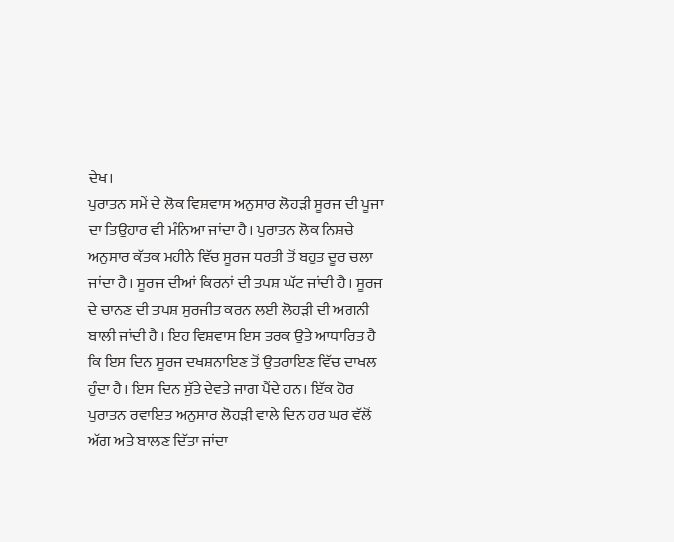ਦੇਖ।
ਪੁਰਾਤਨ ਸਮੇਂ ਦੇ ਲੋਕ ਵਿਸ਼ਵਾਸ ਅਨੁਸਾਰ ਲੋਹੜੀ ਸੂਰਜ ਦੀ ਪੂਜਾ ਦਾ ਤਿਉਹਾਰ ਵੀ ਮੰਨਿਆ ਜਾਂਦਾ ਹੈ। ਪੁਰਾਤਨ ਲੋਕ ਨਿਸ਼ਚੇ ਅਨੁਸਾਰ ਕੱਤਕ ਮਹੀਨੇ ਵਿੱਚ ਸੂਰਜ ਧਰਤੀ ਤੋਂ ਬਹੁਤ ਦੂਰ ਚਲਾ ਜਾਂਦਾ ਹੈ। ਸੂਰਜ ਦੀਆਂ ਕਿਰਨਾਂ ਦੀ ਤਪਸ਼ ਘੱਟ ਜਾਂਦੀ ਹੈ। ਸੂਰਜ ਦੇ ਚਾਨਣ ਦੀ ਤਪਸ਼ ਸੁਰਜੀਤ ਕਰਨ ਲਈ ਲੋਹੜੀ ਦੀ ਅਗਨੀ ਬਾਲੀ ਜਾਂਦੀ ਹੈ। ਇਹ ਵਿਸ਼ਵਾਸ ਇਸ ਤਰਕ ਉਤੇ ਆਧਾਰਿਤ ਹੈ ਕਿ ਇਸ ਦਿਨ ਸੂਰਜ ਦਖਸ਼ਨਾਇਣ ਤੋਂ ਉਤਰਾਇਣ ਵਿੱਚ ਦਾਖਲ ਹੁੰਦਾ ਹੈ। ਇਸ ਦਿਨ ਸੁੱਤੇ ਦੇਵਤੇ ਜਾਗ ਪੈਂਦੇ ਹਨ। ਇੱਕ ਹੋਰ ਪੁਰਾਤਨ ਰਵਾਇਤ ਅਨੁਸਾਰ ਲੋਹੜੀ ਵਾਲੇ ਦਿਨ ਹਰ ਘਰ ਵੱਲੋਂ ਅੱਗ ਅਤੇ ਬਾਲਣ ਦਿੱਤਾ ਜਾਂਦਾ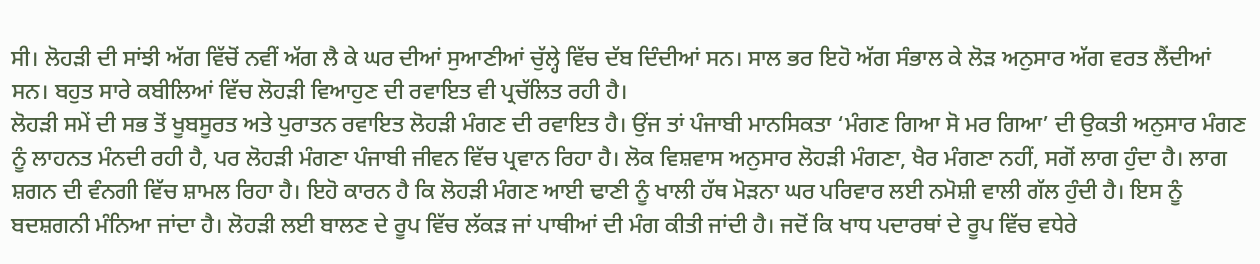ਸੀ। ਲੋਹੜੀ ਦੀ ਸਾਂਝੀ ਅੱਗ ਵਿੱਚੋਂ ਨਵੀਂ ਅੱਗ ਲੈ ਕੇ ਘਰ ਦੀਆਂ ਸੁਆਣੀਆਂ ਚੁੱਲ੍ਹੇ ਵਿੱਚ ਦੱਬ ਦਿੰਦੀਆਂ ਸਨ। ਸਾਲ ਭਰ ਇਹੋ ਅੱਗ ਸੰਭਾਲ ਕੇ ਲੋੜ ਅਨੁਸਾਰ ਅੱਗ ਵਰਤ ਲੈਂਦੀਆਂ ਸਨ। ਬਹੁਤ ਸਾਰੇ ਕਬੀਲਿਆਂ ਵਿੱਚ ਲੋਹੜੀ ਵਿਆਹੁਣ ਦੀ ਰਵਾਇਤ ਵੀ ਪ੍ਰਚੱਲਿਤ ਰਹੀ ਹੈ।
ਲੋਹੜੀ ਸਮੇਂ ਦੀ ਸਭ ਤੋਂ ਖੂਬਸੂਰਤ ਅਤੇ ਪੁਰਾਤਨ ਰਵਾਇਤ ਲੋਹੜੀ ਮੰਗਣ ਦੀ ਰਵਾਇਤ ਹੈ। ਉਂਜ ਤਾਂ ਪੰਜਾਬੀ ਮਾਨਸਿਕਤਾ ‘ਮੰਗਣ ਗਿਆ ਸੋ ਮਰ ਗਿਆ’ ਦੀ ਉਕਤੀ ਅਨੁਸਾਰ ਮੰਗਣ ਨੂੰ ਲਾਹਨਤ ਮੰਨਦੀ ਰਹੀ ਹੈ, ਪਰ ਲੋਹੜੀ ਮੰਗਣਾ ਪੰਜਾਬੀ ਜੀਵਨ ਵਿੱਚ ਪ੍ਰਵਾਨ ਰਿਹਾ ਹੈ। ਲੋਕ ਵਿਸ਼ਵਾਸ ਅਨੁਸਾਰ ਲੋਹੜੀ ਮੰਗਣਾ, ਖੈਰ ਮੰਗਣਾ ਨਹੀਂ, ਸਗੋਂ ਲਾਗ ਹੁੰਦਾ ਹੈ। ਲਾਗ ਸ਼ਗਨ ਦੀ ਵੰਨਗੀ ਵਿੱਚ ਸ਼ਾਮਲ ਰਿਹਾ ਹੈ। ਇਹੋ ਕਾਰਨ ਹੈ ਕਿ ਲੋਹੜੀ ਮੰਗਣ ਆਈ ਢਾਣੀ ਨੂੰ ਖਾਲੀ ਹੱਥ ਮੋੜਨਾ ਘਰ ਪਰਿਵਾਰ ਲਈ ਨਮੋਸ਼ੀ ਵਾਲੀ ਗੱਲ ਹੁੰਦੀ ਹੈ। ਇਸ ਨੂੰ ਬਦਸ਼ਗਨੀ ਮੰਨਿਆ ਜਾਂਦਾ ਹੈ। ਲੋਹੜੀ ਲਈ ਬਾਲਣ ਦੇ ਰੂਪ ਵਿੱਚ ਲੱਕੜ ਜਾਂ ਪਾਥੀਆਂ ਦੀ ਮੰਗ ਕੀਤੀ ਜਾਂਦੀ ਹੈ। ਜਦੋਂ ਕਿ ਖਾਧ ਪਦਾਰਥਾਂ ਦੇ ਰੂਪ ਵਿੱਚ ਵਧੇਰੇ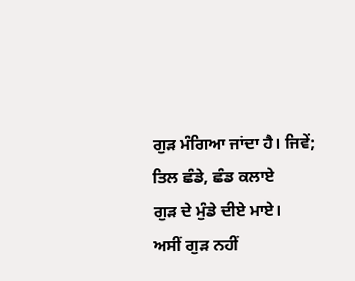ਗੁੜ ਮੰਗਿਆ ਜਾਂਦਾ ਹੈ। ਜਿਵੇਂ;
ਤਿਲ ਛੰਡੇ, ਛੰਡ ਕਲਾਏ
ਗੁੜ ਦੇ ਮੁੰਡੇ ਦੀਏ ਮਾਏ।
ਅਸੀਂ ਗੁੜ ਨਹੀਂ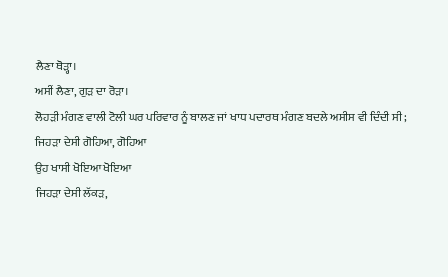ਲੈਣਾ ਥੋੜ੍ਹਾ।
ਅਸੀਂ ਲੈਣਾ, ਗੁੜ ਦਾ ਰੋੜਾ।
ਲੋਹੜੀ ਮੰਗਣ ਵਾਲੀ ਟੋਲੀ ਘਰ ਪਰਿਵਾਰ ਨੂੰ ਬਾਲਣ ਜਾਂ ਖਾਧ ਪਦਾਰਥ ਮੰਗਣ ਬਦਲੇ ਅਸੀਸ ਵੀ ਦਿੰਦੀ ਸੀ;
ਜਿਹੜਾ ਦੇਸੀ ਗੋਹਿਆ, ਗੋਹਿਆ
ਉਹ ਖਾਸੀ ਖੋਇਆ ਖੋਇਆ
ਜਿਹੜਾ ਦੇਸੀ ਲੱਕੜ,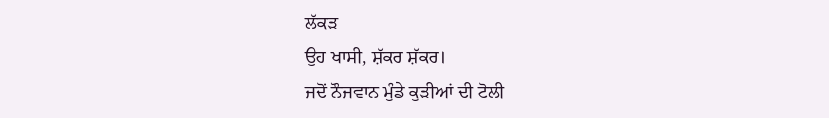ਲੱਕੜ
ਉਹ ਖਾਸੀ, ਸ਼ੱਕਰ ਸ਼ੱਕਰ।
ਜਦੋਂ ਨੌਜਵਾਨ ਮੁੰਡੇ ਕੁੜੀਆਂ ਦੀ ਟੋਲੀ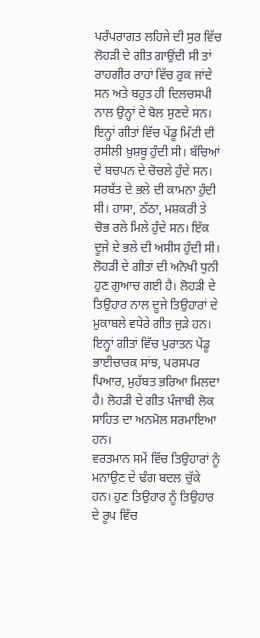ਪਰੰਪਰਾਗਤ ਲਹਿਜੇ ਦੀ ਸੁਰ ਵਿੱਚ ਲੋਹੜੀ ਦੇ ਗੀਤ ਗਾਉਂਦੀ ਸੀ ਤਾਂ ਰਾਹਗੀਰ ਰਾਹਾਂ ਵਿੱਚ ਰੁਕ ਜਾਂਦੇ ਸਨ ਅਤੇ ਬਹੁਤ ਹੀ ਦਿਲਚਸਪੀ ਨਾਲ ਉਨ੍ਹਾਂ ਦੇ ਬੋਲ ਸੁਣਦੇ ਸਨ। ਇਨ੍ਹਾਂ ਗੀਤਾਂ ਵਿੱਚ ਪੇਂਡੂ ਮਿੱਟੀ ਦੀ ਰਸੀਲੀ ਖ਼ੁਸ਼ਬੂ ਹੁੰਦੀ ਸੀ। ਬੱਚਿਆਂ ਦੇ ਬਚਪਨ ਦੇ ਚੋਚਲੇ ਹੁੰਦੇ ਸਨ। ਸਰਬੱਤ ਦੇ ਭਲੇ ਦੀ ਕਾਮਨਾ ਹੁੰਦੀ ਸੀ। ਹਾਸਾ, ਠੱਠਾ, ਮਸ਼ਕਰੀ ਤੇ ਚੋਭ ਰਲੇ ਮਿਲੇ ਹੁੰਦੇ ਸਨ। ਇੱਕ ਦੂਜੇ ਦੇ ਭਲੇ ਦੀ ਅਸੀਸ ਹੁੰਦੀ ਸੀ। ਲੋਹੜੀ ਦੇ ਗੀਤਾਂ ਦੀ ਅਨੋਖੀ ਧੁਨੀ ਹੁਣ ਗੁਆਚ ਗਈ ਹੈ। ਲੋਹੜੀ ਦੇ ਤਿਉਹਾਰ ਨਾਲ ਦੂਜੇ ਤਿਉਹਾਰਾਂ ਦੇ ਮੁਕਾਬਲੇ ਵਧੇਰੇ ਗੀਤ ਜੁੜੇ ਹਨ। ਇਨ੍ਹਾਂ ਗੀਤਾਂ ਵਿੱਚ ਪੁਰਾਤਨ ਪੇਂਡੂ ਭਾਈਚਾਰਕ ਸਾਂਝ, ਪਰਸਪਰ ਪਿਆਰ, ਮੁਹੱਬਤ ਭਰਿਆ ਮਿਲਦਾ ਹੈ। ਲੋਹੜੀ ਦੇ ਗੀਤ ਪੰਜਾਬੀ ਲੋਕ ਸਾਹਿਤ ਦਾ ਅਨਮੋਲ ਸਰਮਾਇਆ ਹਨ।
ਵਰਤਮਾਨ ਸਮੇਂ ਵਿੱਚ ਤਿਉਹਾਰਾਂ ਨੂੰ ਮਨਾਉਣ ਦੇ ਢੰਗ ਬਦਲ ਚੁੱਕੇ ਹਨ। ਹੁਣ ਤਿਉਹਾਰ ਨੂੰ ਤਿਉਹਾਰ ਦੇ ਰੂਪ ਵਿੱਚ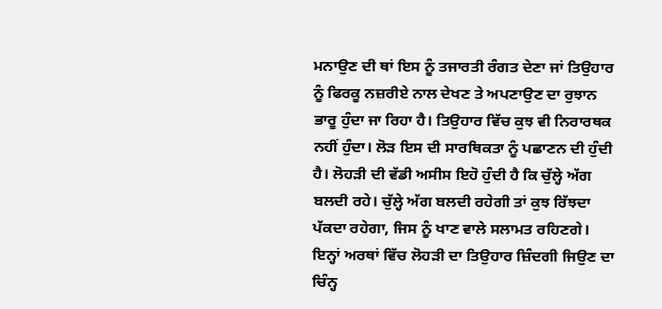ਮਨਾਉਣ ਦੀ ਥਾਂ ਇਸ ਨੂੰ ਤਜਾਰਤੀ ਰੰਗਤ ਦੇਣਾ ਜਾਂ ਤਿਉਹਾਰ ਨੂੰ ਫਿਰਕੂ ਨਜ਼ਰੀਏ ਨਾਲ ਦੇਖਣ ਤੇ ਅਪਣਾਉਣ ਦਾ ਰੁਝਾਨ ਭਾਰੂ ਹੁੰਦਾ ਜਾ ਰਿਹਾ ਹੈ। ਤਿਉਹਾਰ ਵਿੱਚ ਕੁਝ ਵੀ ਨਿਰਾਰਥਕ ਨਹੀਂ ਹੁੰਦਾ। ਲੋੜ ਇਸ ਦੀ ਸਾਰਥਿਕਤਾ ਨੂੰ ਪਛਾਣਨ ਦੀ ਹੁੰਦੀ ਹੈ। ਲੋਹੜੀ ਦੀ ਵੱਡੀ ਅਸੀਸ ਇਹੋ ਹੁੰਦੀ ਹੈ ਕਿ ਚੁੱਲ੍ਹੇ ਅੱਗ ਬਲਦੀ ਰਹੇ। ਚੁੱਲ੍ਹੇ ਅੱਗ ਬਲਦੀ ਰਹੇਗੀ ਤਾਂ ਕੁਝ ਰਿੱਝਦਾ ਪੱਕਦਾ ਰਹੇਗਾ, ਜਿਸ ਨੂੰ ਖਾਣ ਵਾਲੇ ਸਲਾਮਤ ਰਹਿਣਗੇ। ਇਨ੍ਹਾਂ ਅਰਥਾਂ ਵਿੱਚ ਲੋਹੜੀ ਦਾ ਤਿਉਹਾਰ ਜ਼ਿੰਦਗੀ ਜਿਉਣ ਦਾ ਚਿੰਨ੍ਹ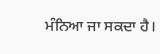ਮੰਨਿਆ ਜਾ ਸਕਦਾ ਹੈ।